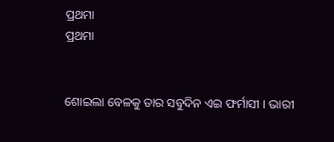ପ୍ରଥମା
ପ୍ରଥମା


ଶୋଇଲା ବେଳକୁ ତାର ସବୁଦିନ ଏଇ ଫର୍ମାସୀ । ଭାରୀ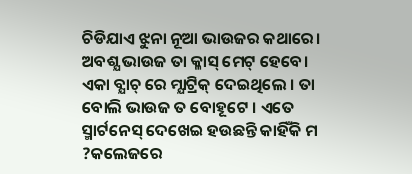ଚିଡିଯାଏ ଝୁନା ନୂଆ ଭାଉଜର କଥାରେ। ଅବଶ୍ଯ ଭାଉଜ ତା କ୍ଳାସ୍ ମେଟ୍ ହେବେ। ଏକା ବ୍ଯାଚ୍ ରେ ମ୍ଯାଟ୍ରିକ୍ ଦେଇଥିଲେ । ତା ବୋଲି ଭାଉଜ ତ ବୋହୂଟେ । ଏତେ ସ୍ମାର୍ଟନେସ୍ ଦେଖେଇ ହଉଛନ୍ତି କାହିଁକି ମ ?କଲେଜରେ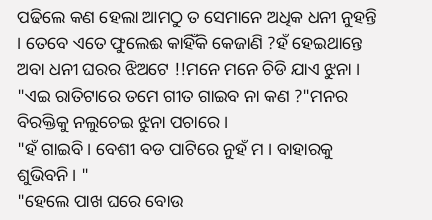ପଢିଲେ କଣ ହେଲା ଆମଠୁ ତ ସେମାନେ ଅଧିକ ଧନୀ ନୁହନ୍ତି । ତେବେ ଏତେ ଫୁଲେଈ କାହିଁକି କେଜାଣି ?ହଁ ହେଇଥାନ୍ତେ ଅବା ଧନୀ ଘରର ଝିଅଟେ !!ମନେ ମନେ ଚିଡି ଯାଏ ଝୁନା ।
"ଏଇ ରାତିଟାରେ ତମେ ଗୀତ ଗାଇବ ନା କଣ ?"ମନର ବିରକ୍ତିକୁ ନଲୁଚେଇ ଝୁନା ପଚାରେ ।
"ହଁ ଗାଇବି । ବେଶୀ ବଡ ପାଟିରେ ନୁହଁ ମ । ବାହାରକୁ ଶୁଭିବନି । "
"ହେଲେ ପାଖ ଘରେ ବୋଉ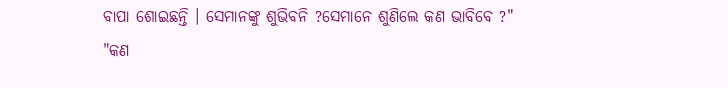ବାପା ଶୋଇଛନ୍ତି । ସେମାନଙ୍କୁ ଶୁଭିବନି ?ସେମାନେ ଶୁଣିଲେ କଣ ଭାବିବେ ?"
"କଣ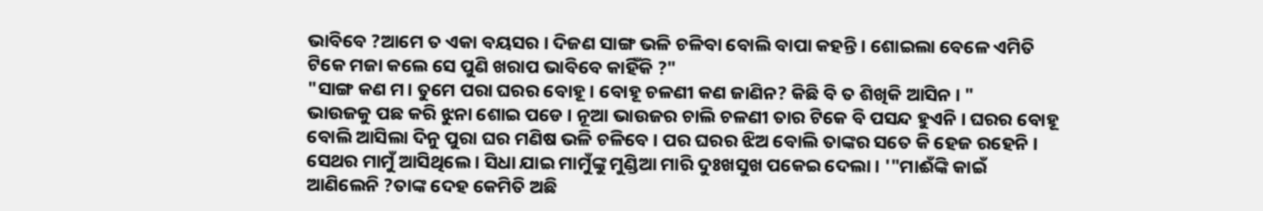ଭାବିବେ ?ଆମେ ତ ଏକା ବୟସର । ଦିଜଣ ସାଙ୍ଗ ଭଳି ଚଳିବା ବୋଲି ବାପା କହନ୍ତି । ଶୋଇଲା ବେଳେ ଏମିତି ଟିକେ ମଜା କଲେ ସେ ପୁଣି ଖରାପ ଭାବିବେ କାହିଁକି ?"
"ସାଙ୍ଗ କଣ ମ। ତୁମେ ପରା ଘରର ବୋହୂ। ବୋହୂ ଚଳଣୀ କଣ ଜାଣିନ? କିଛି ବି ତ ଶିଖିକି ଆସିନ । "
ଭାଉଜକୁ ପଛ କରି ଝୁନା ଶୋଇ ପଡେ । ନୂଆ ଭାଉଜର ଚାଲି ଚଳଣୀ ତାର ଟିକେ ବି ପସନ୍ଦ ହୁଏନି । ଘରର ବୋହୂ ବୋଲି ଆସିଲା ଦିନୁ ପୁରା ଘର ମଣିଷ ଭଳି ଚଳିବେ । ପର ଘରର ଝିଅ ବୋଲି ତାଙ୍କର ସତେ କି ହେଜ ରହେନି । ସେଥର ମାମୁଁ ଆସିଥିଲେ । ସିଧା ଯାଇ ମାମୁଁଙ୍କୁ ମୁଣ୍ଡିଆ ମାରି ଦୁଃଖସୁଖ ପକେଇ ଦେଲା । '"ମାଈଁଙ୍କି କାଇଁ ଆଣିଲେନି ?ତାଙ୍କ ଦେହ କେମିତି ଅଛି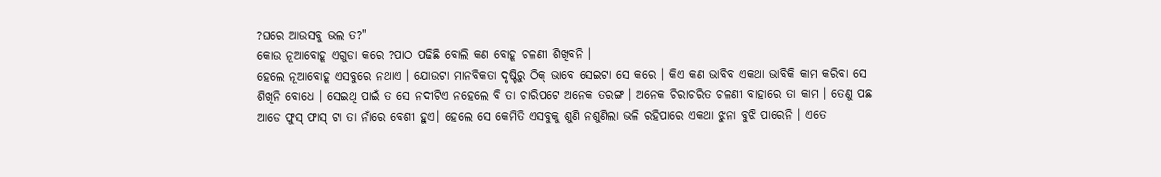?ଘରେ ଆଉସବୁ ଭଲ ତ?"
କୋଉ ନୂଆବୋହୂ ଏଗୁଡା କରେ ?ପାଠ ପଢିଛି ବୋଲି କଣ ବୋହୂ ଚଳଣୀ ଶିଖିବନି ।
ହେଲେ ନୂଆବୋହୂ ଏସବୁରେ ନଥାଏ । ଯୋଉଟା ମାନବିକତା ଦୃଷ୍ଟିରୁ ଠିକ୍ ଭାବେ ସେଇଟା ସେ କରେ । କିଏ କଣ ଭାବିବ ଏକଥା ଭାବିକି କାମ କରିବା ସେ ଶିଖିନି ବୋଧେ । ସେଇଥି ପାଇଁ ତ ସେ ନଦୀଟିଏ ନହେଲେ ବି ତା ଚାରିପଟେ ଅନେକ ତରଙ୍ଗ । ଅନେକ ଚିରାଚରିତ ଚଳଣୀ ବାହାରେ ତା କାମ । ତେଣୁ ପଛ ଆଡେ ଫୁସ୍ ଫାସ୍ ଟା ତା ନାଁରେ ବେଶୀ ହୁଏ। ହେଲେ ସେ କେମିତି ଏସବୁକୁ ଶୁଣି ନଶୁଣିଲା ଭଳି ରହିପାରେ ଏକଥା ଝୁନା ବୁଝି ପାରେନି । ଏତେ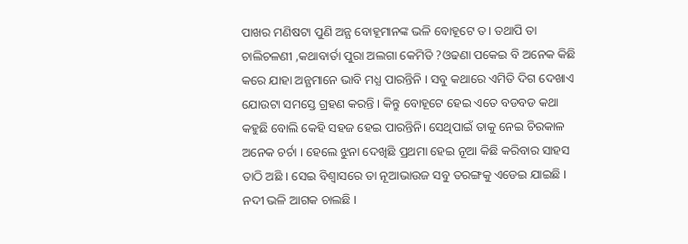ପାଖର ମଣିଷଟା ପୁଣି ଅନ୍ଯ ବୋହୂମାନଙ୍କ ଭଳି ବୋହୂଟେ ତ। ତଥାପି ତା ଚାଲିଚଳଣୀ ,କଥାବାର୍ତା ପୁରା ଅଲଗା କେମିତି ?ଓଢଣା ପକେଇ ବି ଅନେକ କିଛି କରେ ଯାହା ଅନ୍ଯମାନେ ଭାବି ମଧ୍ଯ ପାରନ୍ତିନି । ସବୁ କଥାରେ ଏମିତି ଦିଗ ଦେଖାଏ ଯୋଉଟା ସମସ୍ତେ ଗ୍ରହଣ କରନ୍ତି । କିନ୍ତୁ ବୋହୂଟେ ହେଇ ଏତେ ବଡବଡ କଥା କହୁଛି ବୋଲି କେହି ସହଜ ହେଇ ପାରନ୍ତିନି। ସେଥିପାଇଁ ତାକୁ ନେଇ ଚିରକାଳ ଅନେକ ଚର୍ଚା । ହେଲେ ଝୁନା ଦେଖିଛି ପ୍ରଥମା ହେଇ ନୂଆ କିଛି କରିବାର ସାହସ ତାଠି ଅଛି । ସେଇ ବିଶ୍ବାସରେ ତା ନୂଆଭାଉଜ ସବୁ ତରଙ୍ଗକୁ ଏଡେଇ ଯାଇଛି । ନଦୀ ଭଳି ଆଗକ ଚାଲଛି ।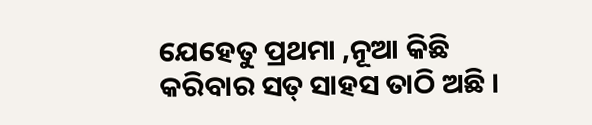ଯେହେତୁ ପ୍ରଥମା ,ନୂଆ କିଛି କରିବାର ସତ୍ ସାହସ ତାଠି ଅଛି ।